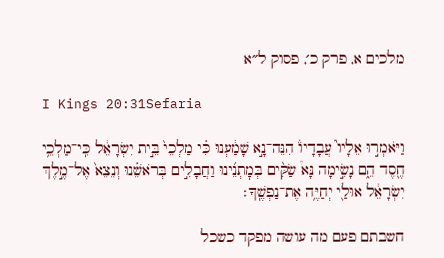מלכים א, פרק כ׳, פסוק ל״א

I Kings 20:31Sefaria

וַיֹּאמְר֣וּ אֵלָיו֮ עֲבָדָיו֒ הִנֵּה־נָ֣א שָׁמַ֔עְנוּ כִּ֗י מַלְכֵי֙ בֵּ֣ית יִשְׂרָאֵ֔ל כִּֽי־מַלְכֵ֥י חֶ֖סֶד הֵ֑ם נָשִׂ֣ימָה נָּא֩ שַׂקִּ֨ים בְּמׇתְנֵ֜ינוּ וַחֲבָלִ֣ים בְּרֹאשֵׁ֗נוּ וְנֵצֵא֙ אֶל־מֶ֣לֶךְ יִשְׂרָאֵ֔ל אוּלַ֖י יְחַיֶּ֥ה אֶת־נַפְשֶֽׁךָ׃

חשבתם פעם מה עושה מפקד כשכל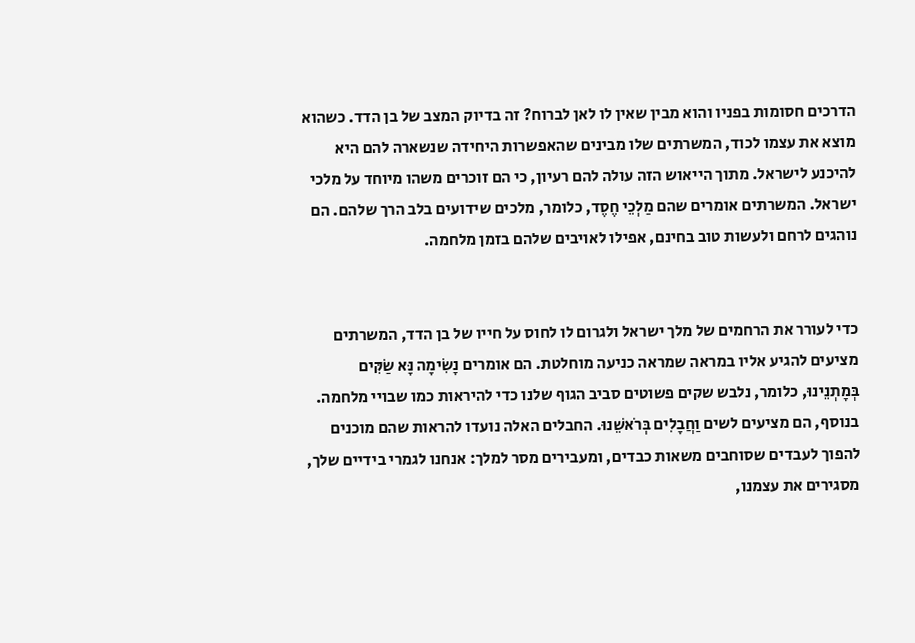הדרכים חסומות בפניו והוא מבין שאין לו לאן לברוח? זה בדיוק המצב של בן הדד. כשהוא מוצא את עצמו לכוד, המשרתים שלו מבינים שהאפשרות היחידה שנשארה להם היא להיכנע לישראל. מתוך הייאוש הזה עולה להם רעיון, כי הם זוכרים משהו מיוחד על מלכי ישראל. המשרתים אומרים שהם מַלְכֵי חֶסֶד, כלומר, מלכים שידועים בלב הרך שלהם. הם נוהגים לרחם ולעשות טוב בחינם, אפילו לאויבים שלהם בזמן מלחמה.


כדי לעורר את הרחמים של מלך ישראל ולגרום לו לחוס על חייו של בן הדד, המשרתים מציעים להגיע אליו במראה שמראה כניעה מוחלטת. הם אומרים נָשִׂימָה נָּא שַׂקִּים בְּמָתְנֵינוּ, כלומר, נלבש שקים פשוטים סביב הגוף שלנו כדי להיראות כמו שבויי מלחמה. בנוסף, הם מציעים לשים וַחֲבָלִים בְּרֹאשֵׁנוּ. החבלים האלה נועדו להראות שהם מוכנים להפוך לעבדים שסוחבים משאות כבדים, ומעבירים מסר למלך: אנחנו לגמרי בידיים שלך, מסגירים את עצמנו,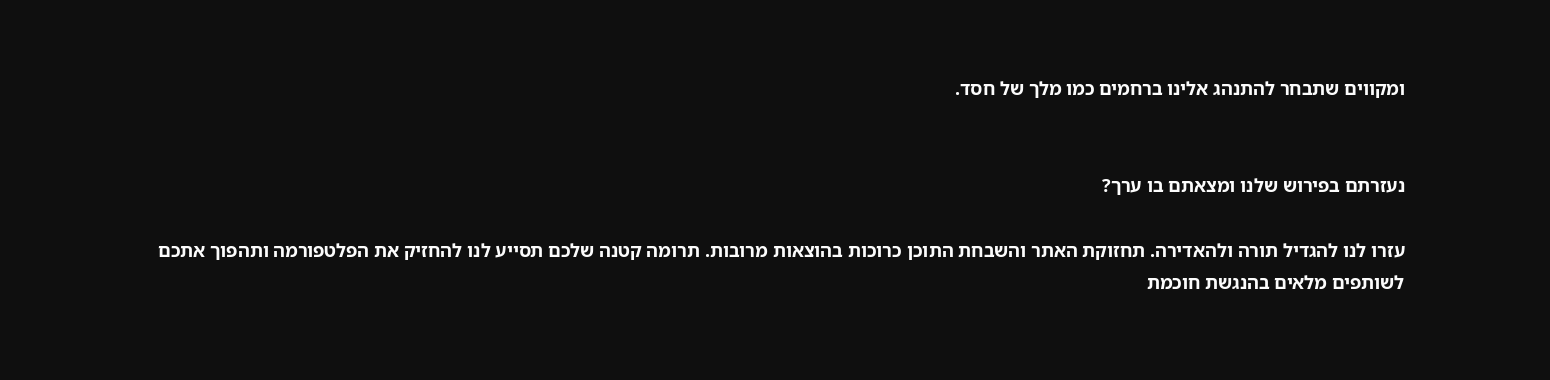ומקווים שתבחר להתנהג אלינו ברחמים כמו מלך של חסד.


נעזרתם בפירוש שלנו ומצאתם בו ערך?

עזרו לנו להגדיל תורה ולהאדירה. תחזוקת האתר והשבחת התוכן כרוכות בהוצאות מרובות. תרומה קטנה שלכם תסייע לנו להחזיק את הפלטפורמה ותהפוך אתכם לשותפים מלאים בהנגשת חוכמת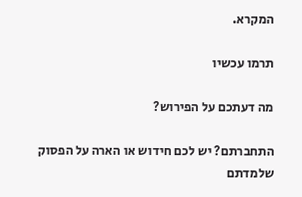המקרא.

תרמו עכשיו

מה דעתכם על הפירוש?

התחברתם? יש לכם חידוש או הארה על הפסוק שלמדתם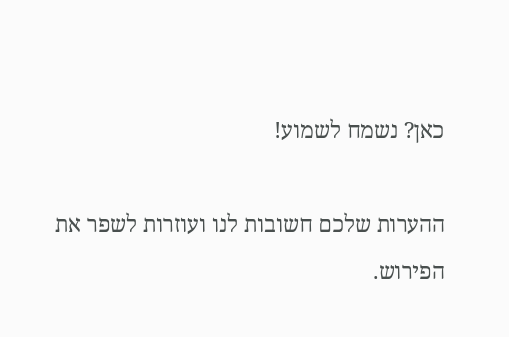כאן? נשמח לשמוע!

ההערות שלכם חשובות לנו ועוזרות לשפר את הפירוש.